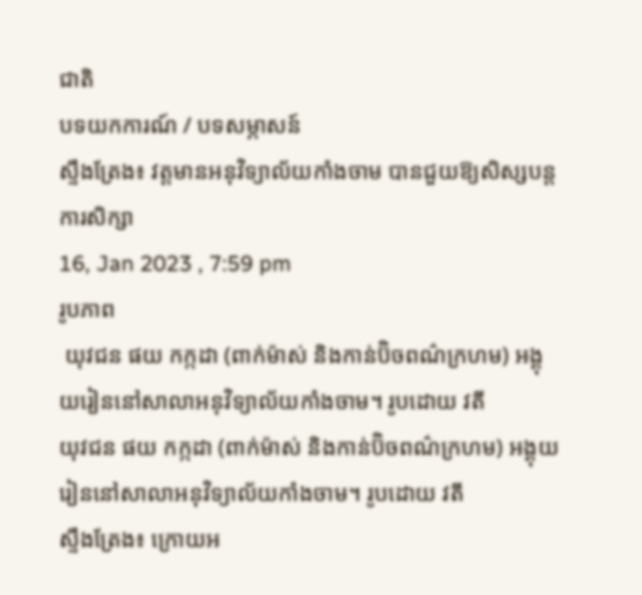ជាតិ
បទយកការណ៍ / បទសម្ភាសន៍
ស្ទឹងត្រែង៖ វត្តមានអនុវិទ្យាល័យកាំងចាម បានជួយឱ្យសិស្សបន្តការសិក្សា
16, Jan 2023 , 7:59 pm
រូបភាព
 យុវជន ផយ កក្កដា (ពាក់ម៉ាស់ និងកាន់ប៊ិចពណ៌ក្រហម) អង្គុយរៀននៅសាលាអនុវិទ្យាល័យកាំងចាម។ រូបដោយ វតី
យុវជន ផយ កក្កដា (ពាក់ម៉ាស់ និងកាន់ប៊ិចពណ៌ក្រហម) អង្គុយរៀននៅសាលាអនុវិទ្យាល័យកាំងចាម។ រូបដោយ វតី
ស្ទឹងត្រែង៖ ក្រោយអ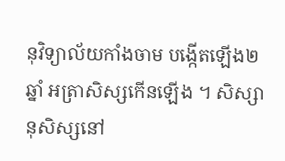នុវិទ្យាល័យកាំងចាម បង្កើតឡើង២ឆ្នាំ អត្រាសិស្សកើនឡើង ។ សិស្សានុសិស្សនៅ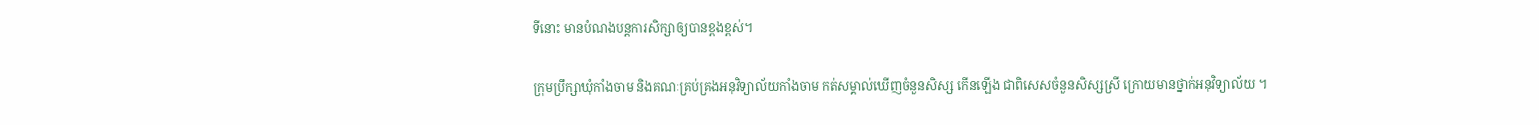ទីនោះ មានបំណងបន្តការសិក្សាឲ្យបានខ្ពងខ្ពស់។

ក្រុមប្រឹក្សាឃុំកាំងចាម និងគណៈគ្រប់គ្រងអនុវិទ្យាល័យកាំងចាម កត់សម្គាល់ឃើញចំនួនសិស្ស កើនឡើង ជាពិសេសចំនួនសិស្សស្រី ក្រោយមានថ្នាក់អនុវិទ្យាល័យ ។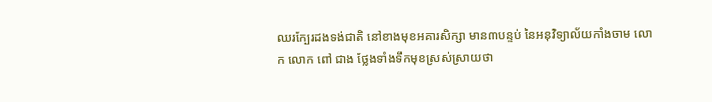ឈរក្បែរដងទង់ជាតិ នៅខាងមុខអគារសិក្សា មាន៣បន្ទប់ នៃអនុវិទ្យាល័យកាំងចាម លោក លោក ពៅ ជាង ថ្លែងទាំងទឹកមុខស្រស់ស្រាយថា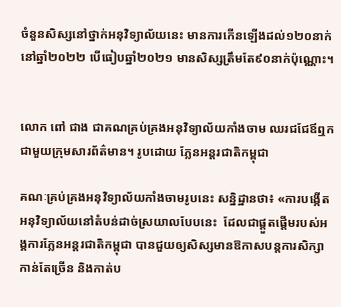ចំនួនសិស្សនៅថ្នាក់អនុវិទ្យាល័យនេះ មានការកើនឡើងដល់១២០នាក់ នៅឆ្នាំ២០២២ បើធៀបឆ្នាំ២០២១ មានសិស្សត្រឹមតែ៩០នាក់ប៉ុណ្ណោះ។


លោក ពៅ ជាង ជាគណគ្រប់គ្រងអនុវិទ្យាល័យកាំងចាម ឈរជជែឪឮកជាមួយក្រុមសារព័ត៌មាន។ រូបដោយ ភ្លែនអន្តរជាតិកម្ពុជា

គណៈគ្រប់គ្រងអនុវិទ្យាល័យកាំងចាមរូបនេះ សន្និដ្ឋានថា៖ «ការបង្កើតអនុវិទ្យាល័យនៅតំបន់ដាច់ស្រយាលបែបនេះ  ដែលជាផ្តួតផ្ដើមរបស់អង្គការភ្លែនអន្តរជាតិកម្ពុជា បានជួយឲ្យសិស្សមានឱកាសបន្តការសិក្សាកាន់តែច្រើន និងកាត់ប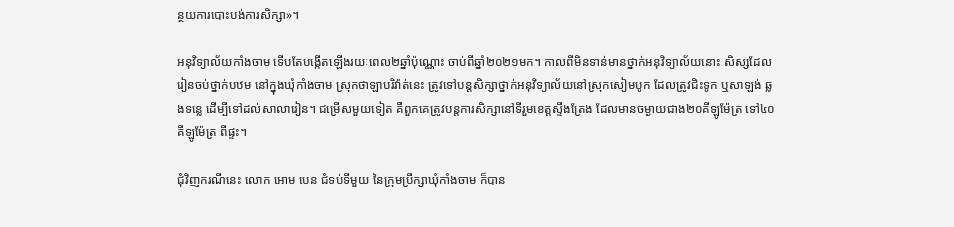ន្ថយការបោះបង់ការសិក្សា»។

អនុវិទ្យាល័យកាំងចាម ទើបតែបង្កើតឡើងរយៈពេល២ឆ្នាំប៉ុណ្ណោះ ចាប់ពីឆ្នាំ២០២១មក។ កាលពីមិនទាន់មានថ្នាក់អនុវិទ្យាល័យនោះ សិស្សដែលរៀនចប់ថ្នាក់បឋម នៅក្នុងឃុំកាំងចាម ស្រុកថាឡាបរិវ៉ាត់នេះ ត្រូវទៅបន្តសិក្សាថ្នាក់អនុវិទ្យាល័យនៅស្រុកសៀមបូក ដែលត្រូវជិះទូក ឬសាឡង់ ឆ្លងទន្លេ ដើម្បីទៅដល់សាលារៀន។ ជម្រើសមួយទៀត គឺពួកគេត្រូវបន្តការសិក្សានៅទីរួមខេត្តស្ទឹងត្រែង ដែលមានចម្ងាយជាង២០គីឡូម៉ែត្រ ទៅ៤០គីឡូម៉ែត្រ ពីផ្ទះ។

ជុំវិញករណីនេះ លោក អោម បេន ជំទប់ទីមួយ នៃក្រុមប្រឹក្សាឃុំកាំងចាម ក៏បាន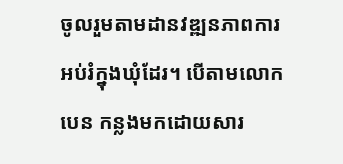ចូលរួមតាមដានវឌ្ឍនភាពការអប់រំក្នុងឃុំដែរ។ បើតាមលោក បេន កន្លងមកដោយសារ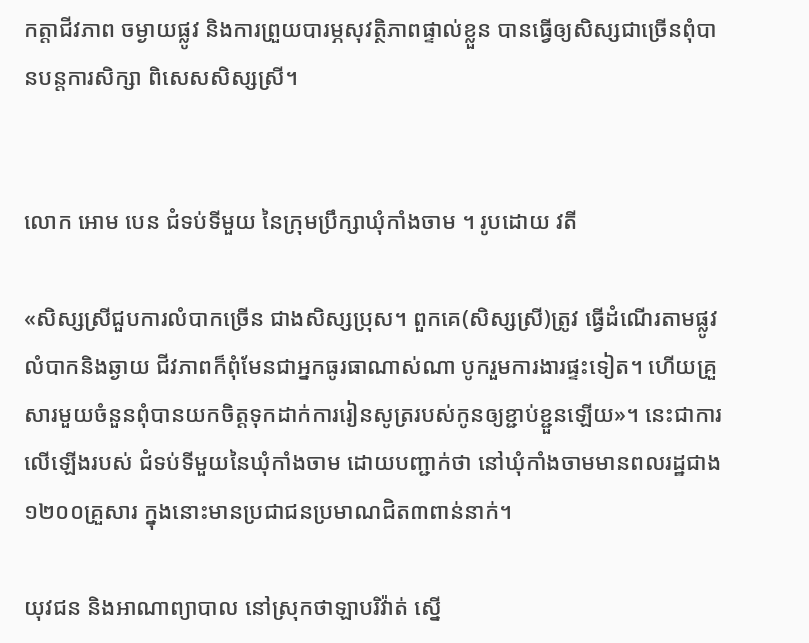កត្តាជីវភាព ចម្ងាយផ្លូវ និងការព្រួយបារម្ភសុវត្ថិភាពផ្ទាល់ខ្លួន បានធ្វើឲ្យសិស្សជាច្រើនពុំបានបន្តការសិក្សា ពិសេសសិស្សស្រី។


លោក អោម បេន ជំទប់ទីមួយ នៃក្រុមប្រឹក្សាឃុំកាំងចាម ។ រូបដោយ វតី

«សិស្សស្រីជួបការលំបាកច្រើន ជាងសិស្សប្រុស។ ពួកគេ(សិស្សស្រី)ត្រូវ ធ្វើដំណើរតាមផ្លូវលំបាកនិងឆ្ងាយ ជីវភាពក៏ពុំមែនជាអ្នកធូរធាណាស់ណា បូករួមការងារផ្ទះទៀត។ ហើយគ្រួសារមួយចំនួនពុំបានយកចិត្តទុកដាក់ការរៀនសូត្ររបស់កូនឲ្យខ្ជាប់ខ្ជួនឡើយ»។ នេះជាការលើឡើងរបស់ ជំទប់ទីមួយនៃឃុំកាំងចាម ដោយបញ្ជាក់ថា នៅឃុំកាំងចាមមានពលរដ្ឋជាង១២០០គ្រួសារ ក្នុងនោះមានប្រជាជនប្រមាណជិត៣ពាន់នាក់។

យុវជន និងអាណាព្យាបាល នៅស្រុកថាឡាបរិវ៉ាត់ ស្នើ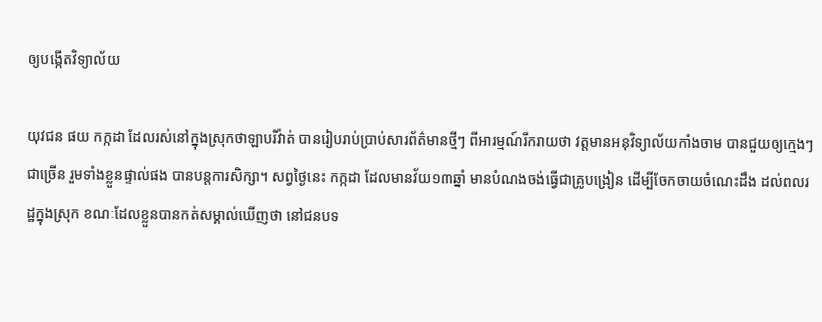ឲ្យបង្កើតវិទ្យាល័យ

យុវជន ផយ កក្កដា ដែលរស់នៅក្នុងស្រុកថាឡាបរិវ៉ាត់ បានរៀបរាប់ប្រាប់សារព័ត៌មានថ្មីៗ ពីអារម្មណ៍រីករាយថា វត្តមានអនុវិទ្យាល័យកាំងចាម បានជួយឲ្យក្មេងៗជាច្រើន រួមទាំងខ្លួនផ្ទាល់ផង បានបន្តការសិក្សា។ សព្វថ្ងៃនេះ កក្កដា ដែលមានវ័យ១៣ឆ្នាំ មានបំណងចង់ធ្វើជាគ្រូបង្រៀន ដើម្បីចែកចាយចំណេះដឹង ដល់ពលរដ្ឋក្នុងស្រុក ខណៈដែលខ្លួនបានកត់សម្គាល់ឃើញថា នៅជនបទ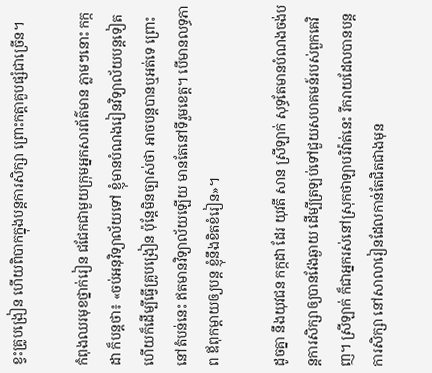ខ្វះគ្រូបង្រៀន ហើយពិបាកក្នុងបន្តការសិក្សា ព្រោះកត្តាគួបផ្សំជាច្រើន។

កំពុងឈរមុខថ្នាក់រៀន ជជែកជាមួយក្រុមអ្នកសារព័ត៌មាន ភ្លាមៗនោះ កក្កដា ក៏បន្តថា៖ «ចប់អនុវិទ្យាល័យទៅ ខ្ញុំមានបំណងរៀនវិទ្យាល័យបន្តទៀត ហើយក៏ដើម្បីធ្វើគ្រូបង្រៀន ប៉ុន្តែមិនច្បាស់ថា អាចបន្តបានឬអត់ទេ ព្រោះនៅតំបន់នេះ ឥតមានវិទ្យាល័យឡើយ មានតែនៅទីរួមខេត្ត។ បើមានលទ្ធភាព ឪពុកម្ដាយឲ្យបន្ត ខ្ញុំនឹងខិតខំរៀន»។

ដូចគ្នា នឹងយុវជន កក្កដា ដែរ យុវតី សាន ស្រីឡាក់ សុទ្ធតែមានបំណងចង់បន្តការសិក្សាឲ្យបានវែងឆ្ងាយ ដើម្បីត្រឡប់ទៅជួយសហគមន៍របស់ពួកគេវិញ។ ស្រីឡាក់ ក៏ជាអ្នករស់នៅស្រុកថាឡាបរិវ៉ាត់នេះ រីករាយដែលបានបន្តការសិក្សា នៅសាលារៀនដែលកាន់តែជិតជាងមុន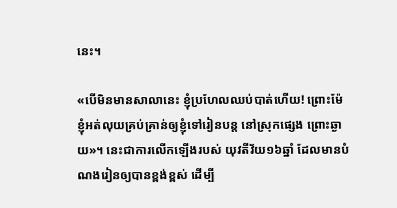នេះ។

«បើមិនមានសាលានេះ ខ្ញុំប្រហែលឈប់បាត់ហើយ! ព្រោះម៉ែ ខ្ញុំអត់លុយគ្រប់គ្រាន់ឲ្យខ្ញុំទៅរៀនបន្ត នៅស្រុកផ្សេង ព្រោះឆ្ងាយ»។ នេះជាការលើកឡើងរបស់ យុវតីវ័យ១៦ឆ្នាំ ដែលមានបំណងរៀនឲ្យបានខ្ពង់ខ្ពស់ ដើម្បី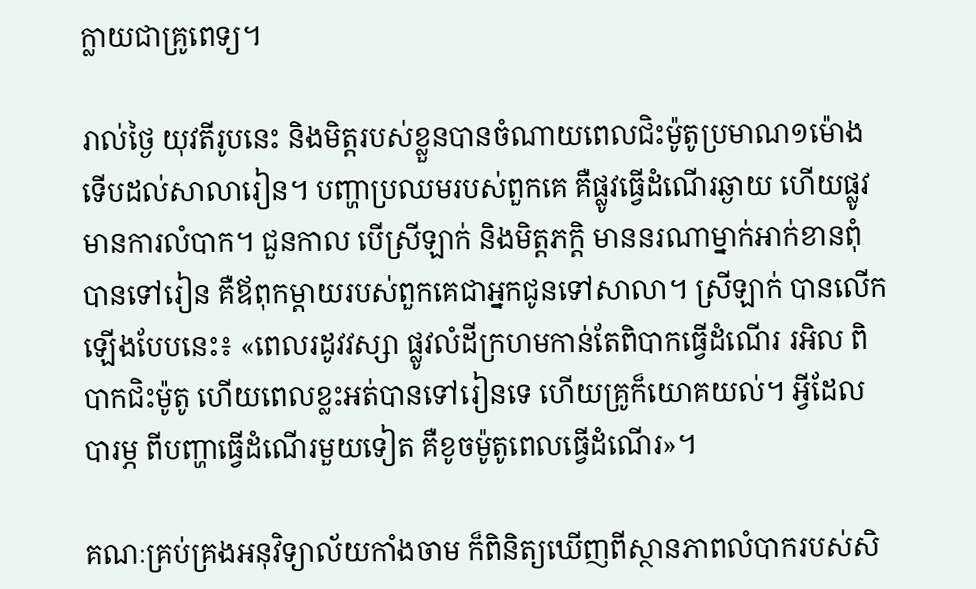ក្លាយជាគ្រូពេទ្យ។

រាល់ថ្ងៃ យុវតីរូបនេះ និងមិត្តរបស់ខ្លួនបានចំណាយពេលជិះម៉ូតូប្រមាណ១ម៉ោងទើបដល់សាលារៀន។ បញ្ហាប្រឈមរបស់ពួកគេ គឺផ្លូវធ្វើដំណើរឆ្ងាយ ហើយផ្លូវមានការលំបាក។ ជួនកាល បើស្រីឡាក់ និងមិត្តភក្តិ មាននរណាម្នាក់អាក់ខានពុំបានទៅរៀន គឺឪពុកម្ដាយរបស់ពួកគេជាអ្នកជូនទៅសាលា។ ស្រីឡាក់ បានលើកឡើងបែបនេះ៖ «ពេលរដូវវស្សា ផ្លូវលំដីក្រហមកាន់តែពិបាកធ្វើដំណើរ រអិល ពិបាកជិះម៉ូតូ ហើយពេលខ្លះអត់បានទៅរៀនទេ ហើយគ្រូក៏យោគយល់។ អ្វីដែលបារម្ភ ពីបញ្ហាធ្វើដំណើរមួយទៀត គឺខូចម៉ូតូពេលធ្វើដំណើរ»។

គណៈគ្រប់គ្រងអនុវិទ្យាល័យកាំងចាម ក៏ពិនិត្យឃើញពីស្ថានភាពលំបាករបស់សិ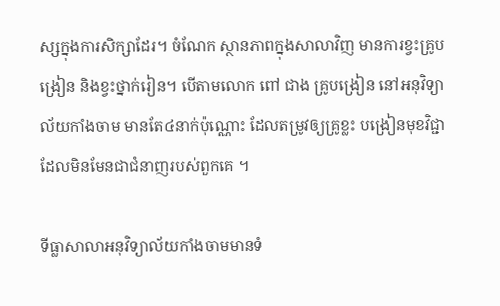ស្សក្នុងការសិក្សាដែរ។ ចំណែក ស្ថានភាពក្នុងសាលាវិញ មានការខ្វះគ្រូបង្រៀន និងខ្វះថ្នាក់រៀន។ បើតាមលោក ពៅ ជាង គ្រូបង្រៀន នៅអនុវិទ្យាល័យកាំងចាម មានតែ៤នាក់ប៉ុណ្ណោះ ដែលតម្រូវឲ្យគ្រូខ្លះ បង្រៀនមុខវិជ្ជា ដែលមិនមែនជាជំនាញរបស់ពួកគេ ។

ទីធ្លាសាលាអនុវិទ្យាល័យកាំងចាមមានទំ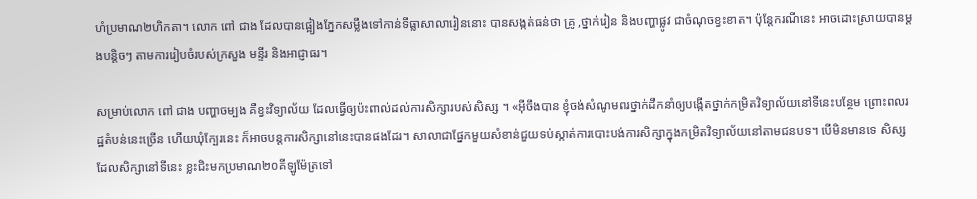ហំប្រមាណ២ហិកតា។ លោក ពៅ ជាង ដែលបានផ្អៀងភ្នែកសម្លឹងទៅកាន់ទីធ្លាសាលារៀននោះ បានសង្កត់ធន់ថា គ្រូ ,ថ្នាក់រៀន និងបញ្ហាផ្លូវ ជាចំណុចខ្វះខាត។ ប៉ុន្តែករណីនេះ អាចដោះស្រាយបានម្ដងបន្តិចៗ តាមការរៀបចំរបស់ក្រសួង មន្ទីរ និងអាជ្ញាធរ។

សម្រាប់លោក ពៅ ជាង បញ្ហាចម្បង គឺខ្វះវិទ្យាល័យ ដែលធ្វើឲ្យប៉ះពាល់ដល់ការសិក្សារបស់សិស្ស ។ «អ៊ីចឹងបាន ខ្ញុំចង់សំណូមពរថ្នាក់ដឹកនាំឲ្យបង្កើតថ្នាក់កម្រិតវិទ្យាល័យនៅទីនេះបន្ថែម ព្រោះពលរដ្ឋតំបន់នេះច្រើន ហើយឃុំក្បែរនេះ ក៏អាចបន្តការសិក្សានៅនេះបានផងដែរ។ សាលាជាផ្នែកមួយសំខាន់ជួយទប់ស្កាត់ការបោះបង់ការសិក្សាក្នុងកម្រិតវិទ្យាល័យនៅតាមជនបទ។ បើមិនមានទេ សិស្សដែលសិក្សានៅទីនេះ ខ្លះជិះមកប្រមាណ២០គីឡូម៉ែត្រទៅ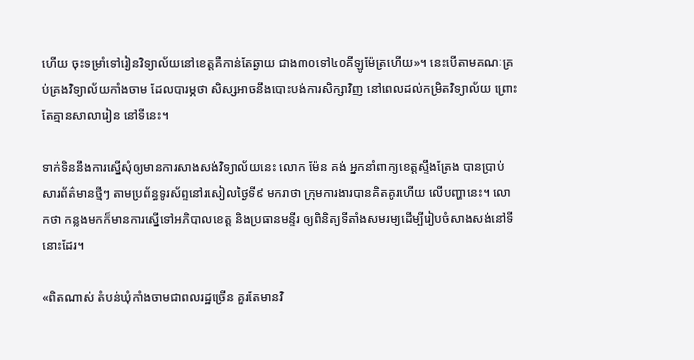ហើយ ចុះទម្រាំទៅរៀនវិទ្យាល័យនៅខេត្តគឺកាន់តែឆ្ងាយ ជាង៣០ទៅ៤០គីឡូម៉ែត្រហើយ»។ នេះបើតាមគណៈគ្រប់គ្រងវិទ្យាល័យកាំងចាម ដែលបារម្ភថា សិស្សអាចនឹងបោះបង់ការសិក្សាវិញ នៅពេលដល់កម្រិតវិទ្យាល័យ ព្រោះតែគ្មានសាលារៀន នៅទីនេះ។

ទាក់ទិននឹងការស្នើសុំឲ្យមានការសាងសង់វិទ្យាល័យនេះ លោក ម៉ែន គង់ អ្នកនាំពាក្យខេត្តស្ទឹងត្រែង បានប្រាប់សារព័ត៌មានថ្មីៗ តាមប្រព័ន្ធទូរស័ព្ទនៅរសៀលថ្ងៃទី៩ មករាថា ក្រុមការងារបានគិតគូរហើយ លើបញ្ហានេះ។ លោកថា កន្លងមកក៏មានការស្នើទៅអភិបាលខេត្ត និងប្រធានមន្ទីរ ឲ្យពិនិត្យទីតាំងសមរម្យដើម្បីរៀបចំសាងសង់នៅទីនោះដែរ។

«ពិតណាស់ តំបន់ឃុំកាំងចាមជាពលរដ្ឋច្រើន គួរតែមានវិ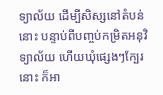ទ្យាល័យ ដើម្បីសិស្សនៅតំបន់នោះ បន្ទាប់ពីបញ្ចប់កម្រិតអនុវិទ្យាល័យ ហើយឃុំផ្សេងៗក្បែរនោះ ក៏អា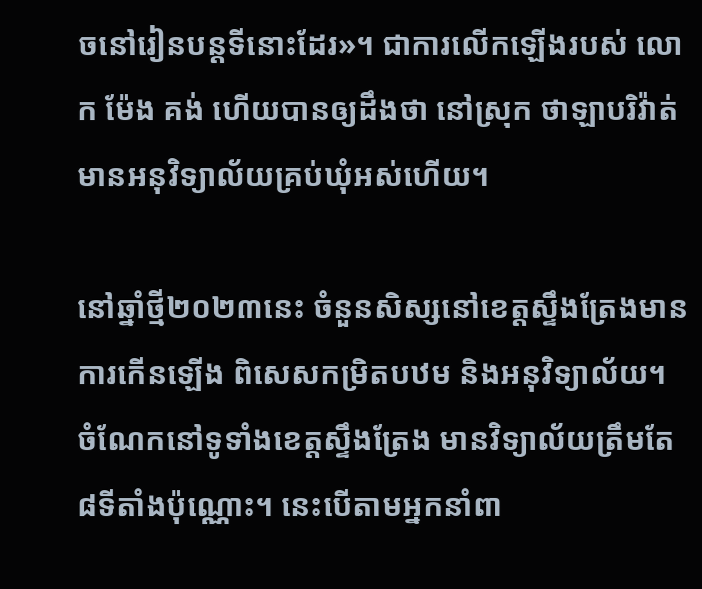ចនៅរៀនបន្តទីនោះដែរ»។ ជាការលើកឡើងរបស់ លោក ម៉ែង គង់ ហើយបានឲ្យដឹងថា នៅស្រុក ថាឡាបរិវ៉ាត់ មានអនុវិទ្យាល័យគ្រប់ឃុំអស់ហើយ។

នៅឆ្នាំថ្មី២០២៣នេះ ចំនួនសិស្សនៅខេត្តស្ទឹងត្រែងមានការកើនឡើង ពិសេសកម្រិតបឋម និងអនុវិទ្យាល័យ។ ចំណែកនៅទូទាំងខេត្តស្ទឹងត្រែង មានវិទ្យាល័យត្រឹមតែ៨ទីតាំងប៉ុណ្ណោះ។ នេះបើតាមអ្នកនាំពា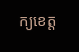ក្យខេត្ត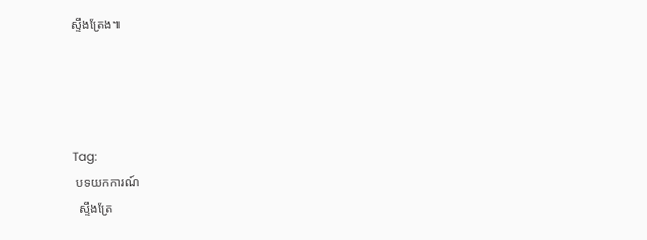ស្ទឹងត្រែង៕




Tag:
 បទយកការណ៍
  ស្ទឹងត្រែ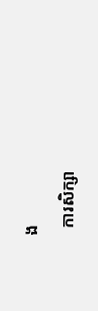ង
  ការសិក្សា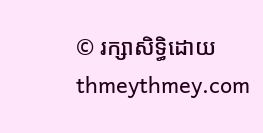© រក្សាសិទ្ធិដោយ thmeythmey.com